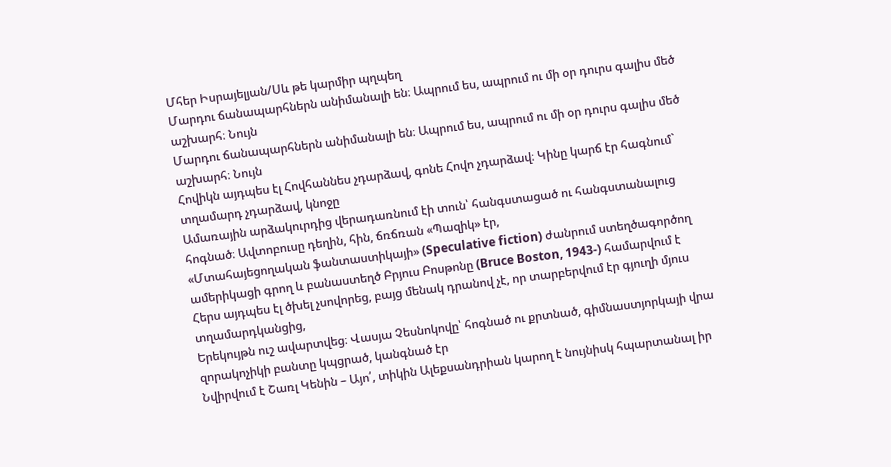Մհեր Իսրայելյան/Սև թե կարմիր պղպեղ
Մարդու ճանապարհներն անիմանալի են։ Ապրում ես, ապրում ու մի օր դուրս գալիս մեծ աշխարհ։ Նույն
Մարդու ճանապարհներն անիմանալի են։ Ապրում ես, ապրում ու մի օր դուրս գալիս մեծ աշխարհ։ Նույն
Հովիկն այդպես էլ Հովհաննես չդարձավ, գոնե Հովո չդարձավ։ Կինը կարճ էր հագնում` տղամարդ չդարձավ, կնոջը
Ամառային արձակուրդից վերադառնում էի տուն՝ հանգստացած ու հանգստանալուց հոգնած։ Ավտոբուսը դեղին, հին, ճռճռան «Պազիկ» էր,
«Մտահայեցողական ֆանտաստիկայի» (Speculative fiction) ժանրում ստեղծագործող ամերիկացի գրող և բանաստեղծ Բրյուս Բոսթոնը (Bruce Boston, 1943-) համարվում է
Հերս այդպես էլ ծխել չսովորեց, բայց մենակ դրանով չէ, որ տարբերվում էր գյուղի մյուս տղամարդկանցից,
Երեկույթն ուշ ավարտվեց։ Վասյա Չեսնոկովը՝ հոգնած ու քրտնած, գիմնաստյորկայի վրա զորակոչիկի բանտը կպցրած, կանգնած էր
Նվիրվում է Շառլ Կենին – Այո՛, տիկին Ալեքսանդրիան կարող է նույնիսկ հպարտանալ իր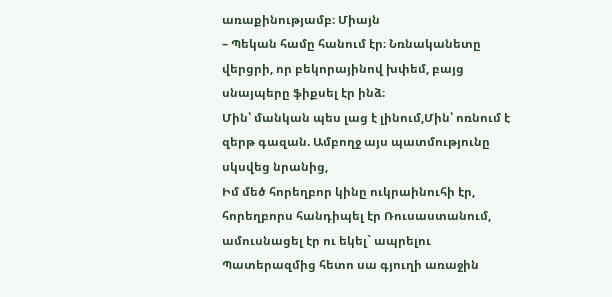առաքինությամբ։ Միայն
– Պեկան համը հանում էր։ Նռնականետը վերցրի, որ բեկորայինով խփեմ, բայց սնայպերը ֆիքսել էր ինձ։
Մին՝ մանկան պես լաց է լինում,Մին՝ ոռնում է զերթ գազան. Ամբողջ այս պատմությունը սկսվեց նրանից,
Իմ մեծ հորեղբոր կինը ուկրաինուհի էր, հորեղբորս հանդիպել էր Ռուսաստանում, ամուսնացել էր ու եկել` ապրելու
Պատերազմից հետո սա գյուղի առաջին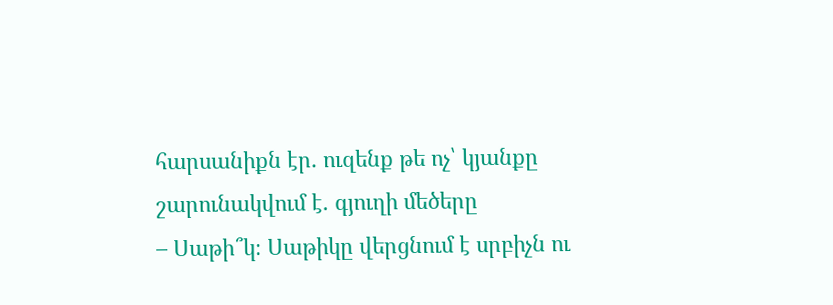հարսանիքն էր․ ուզենք թե ոչ՝ կյանքը շարունակվում է․ գյուղի մեծերը
– Սաթի՞կ։ Սաթիկը վերցնում է սրբիչն ու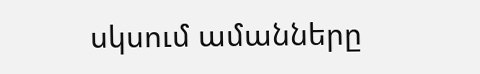սկսում ամանները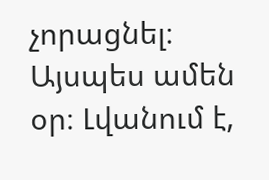չորացնել։ Այսպես ամեն օր։ Լվանում է,